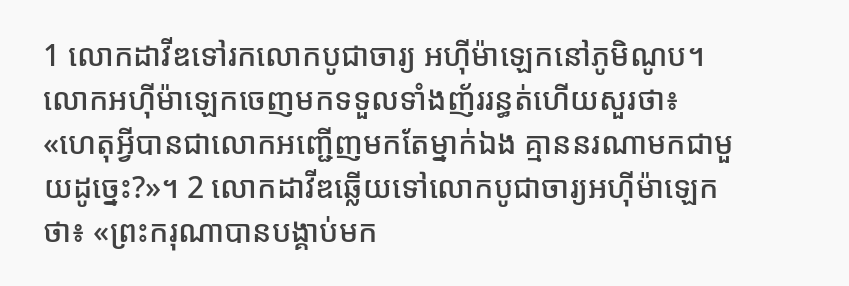1 លោកដាវីឌទៅរកលោកបូជាចារ្យ អហ៊ីម៉ាឡេកនៅភូមិណូប។ លោកអហ៊ីម៉ាឡេកចេញមកទទួលទាំងញ័ររន្ធត់ហើយសួរថា៖ «ហេតុអ្វីបានជាលោកអញ្ជើញមកតែម្នាក់ឯង គ្មាននរណាមកជាមួយដូច្នេះ?»។ 2 លោកដាវីឌឆ្លើយទៅលោកបូជាចារ្យអហ៊ីម៉ាឡេកថា៖ «ព្រះករុណាបានបង្គាប់មក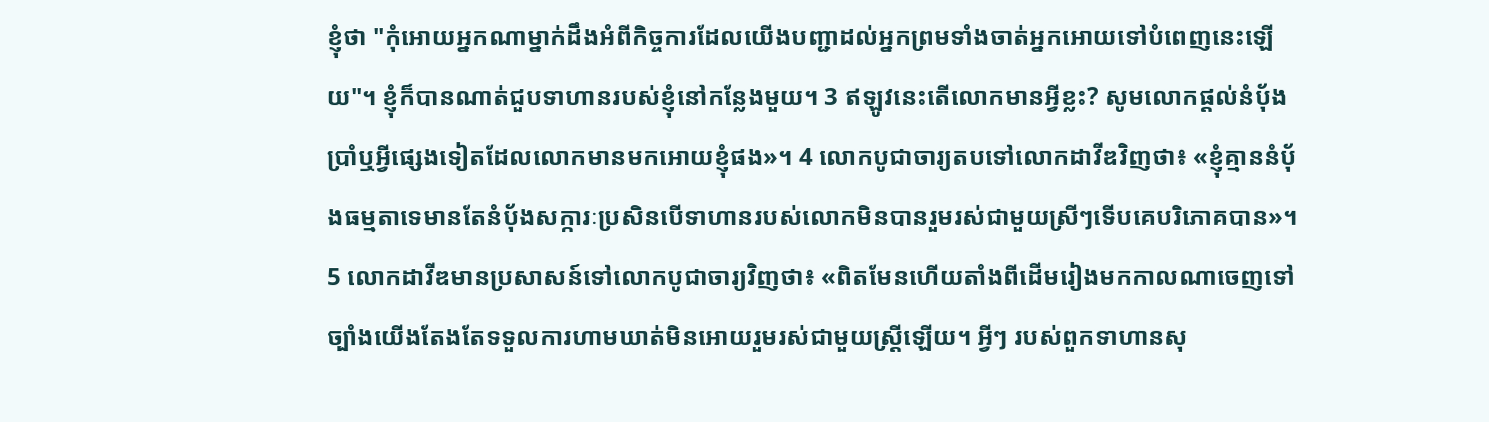ខ្ញុំថា "កុំអោយអ្នកណាម្នាក់ដឹងអំពីកិច្ចការដែលយើងបញ្ជាដល់អ្នកព្រមទាំងចាត់អ្នកអោយទៅបំពេញនេះឡើយ"។ ខ្ញុំក៏បានណាត់ជួបទាហានរបស់ខ្ញុំនៅកន្លែងមួយ។ 3 ឥឡូវនេះតើលោកមានអ្វីខ្លះ? សូមលោកផ្តល់នំបុ័ងប្រាំឬអ្វីផ្សេងទៀតដែលលោកមានមកអោយខ្ញុំផង»។ 4 លោកបូជាចារ្យតបទៅលោកដាវីឌវិញថា៖ «ខ្ញុំគ្មាននំបុ័ងធម្មតាទេមានតែនំបុ័ងសក្ការៈប្រសិនបើទាហានរបស់លោកមិនបានរួមរស់ជាមួយស្រីៗទើបគេបរិភោគបាន»។ 5 លោកដាវីឌមានប្រសាសន៍ទៅលោកបូជាចារ្យវិញថា៖ «ពិតមែនហើយតាំងពីដើមរៀងមកកាលណាចេញទៅច្បាំងយើងតែងតែទទួលការហាមឃាត់មិនអោយរួមរស់ជាមួយស្ត្រីឡើយ។ អ្វីៗ របស់ពួកទាហានសុ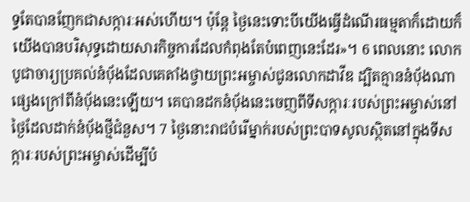ទ្ធតែបានញែកជាសក្ការៈអស់ហើយ។ ប៉ុន្តែ ថ្ងៃនេះទោះបីយើងធ្វើដំណើរធម្មតាក៏ដោយក៏យើងបានបរិសុទ្ធដោយសារកិច្ចការដែលកំពុងតែបំពេញនេះដែរ»។ 6 ពេលនោះ លោកបូជាចារ្យប្រគល់នំបុ័ងដែលគេតាំងថ្វាយព្រះអម្ចាស់ជូនលោកដាវីឌ ដ្បិតគ្មាននំបុ័ងណាផ្សេងក្រៅពីនំបុ័ងនេះឡើយ។ គេបានដកនំបុ័ងនេះចេញពីទីសក្ការៈរបស់ព្រះអម្ចាស់នៅថ្ងៃដែលដាក់នំបុ័ងថ្មីជំនួស។ 7 ថ្ងៃនោះរាជបំរើម្នាក់របស់ព្រះបាទសូលស្ថិតនៅក្នុងទីសក្ការៈរបស់ព្រះអម្ចាស់ដើម្បីបំ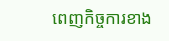ពេញកិច្ចការខាង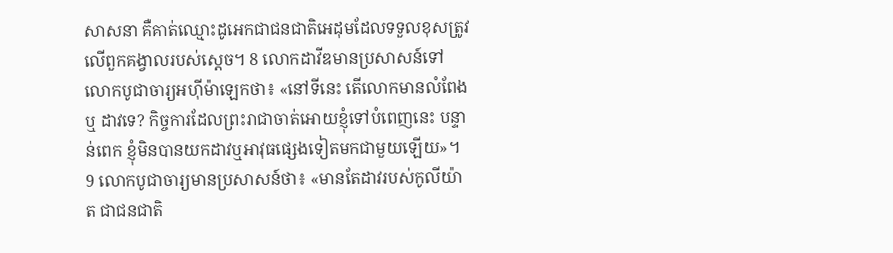សាសនា គឺគាត់ឈ្មោះដូអេកជាជនជាតិអេដុមដែលទទួលខុសត្រូវលើពួកគង្វាលរបស់ស្តេច។ 8 លោកដាវីឌមានប្រសាសន៍ទៅលោកបូជាចារ្យអហ៊ីម៉ាឡេកថា៖ «នៅទីនេះ តើលោកមានលំពែង ឬ ដាវទេ? កិច្ចការដែលព្រះរាជាចាត់អោយខ្ញុំទៅបំពេញនេះ បន្ទាន់ពេក ខ្ញុំមិនបានយកដាវឬអាវុធផ្សេងទៀតមកជាមួយឡើយ»។ 9 លោកបូជាចារ្យមានប្រសាសន៍ថា៖ «មានតែដាវរបស់កូលីយ៉ាត ជាជនជាតិ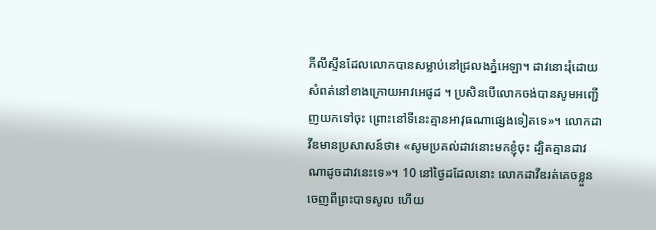ភីលីស្ទីនដែលលោកបានសម្លាប់នៅជ្រលងភ្នំអេឡា។ ដាវនោះរុំដោយសំពត់នៅខាងក្រោយអាវអេផូដ ។ ប្រសិនបើលោកចង់បានសូមអញ្ជើញយកទៅចុះ ព្រោះនៅទីនេះគ្មានអាវុធណាផ្សេងទៀតទេ»។ លោកដាវីឌមានប្រសាសន៍ថា៖ «សូមប្រគល់ដាវនោះមកខ្ញុំចុះ ដ្បិតគ្មានដាវណាដូចដាវនេះទេ»។ 10 នៅថ្ងៃដដែលនោះ លោកដាវីឌរត់គេចខ្លួនចេញពីព្រះបាទសូល ហើយ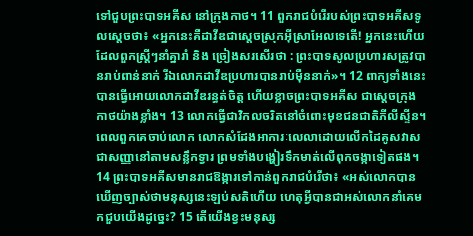ទៅជួបព្រះបាទអគីស នៅក្រុងកាថ។ 11 ពួករាជបំរើរបស់ព្រះបាទអគីសទូលស្តេចថា៖ «អ្នកនេះគឺដាវីឌជាស្តេចស្រុកអ៊ីស្រាអែលទេតើ! អ្នកនេះហើយដែលពួកស្ត្រីៗនាំគ្នារាំ និង ច្រៀងសរសើរថា : ព្រះបាទសូលប្រហារសត្រូវបានរាប់ពាន់នាក់ រីឯលោកដាវីឌប្រហារបានរាប់ម៉ឺននាក់»។ 12 ពាក្យទាំងនេះបានធ្វើអោយលោកដាវីឌរន្ធត់ចិត្ត ហើយខ្លាចព្រះបាទអគីស ជាស្តេចក្រុងកាថយ៉ាងខ្លាំង។ 13 លោកធ្វើជាវិកលចរិតនៅចំពោះមុខជនជាតិភីលីស្ទីន។ ពេលពួកគេចាប់លោក លោកសំដែងអាការៈលេលាដោយលើកដៃគូសវាសជាសញ្ញានៅតាមសន្លឹកទ្វារ ព្រមទាំងបង្ហៀរទឹកមាត់លើពុកចង្កាទៀតផង។ 14 ព្រះបាទអគីសមានរាជឱង្ការទៅកាន់ពួករាជបំរើថា៖ «អស់លោកបានឃើញច្បាស់ថាមនុស្សនេះឡប់សតិហើយ ហេតុអ្វីបានជាអស់លោកនាំគេមកជួបយើងដូច្នេះ? 15 តើយើងខ្វះមនុស្ស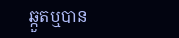ឆ្កួតឬបាន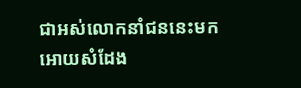ជាអស់លោកនាំជននេះមកអោយសំដែង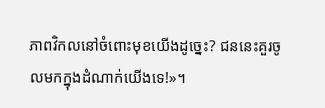ភាពវិកលនៅចំពោះមុខយើងដូច្នេះ? ជននេះគួរចូលមកក្នុងដំណាក់យើងទេ!»។